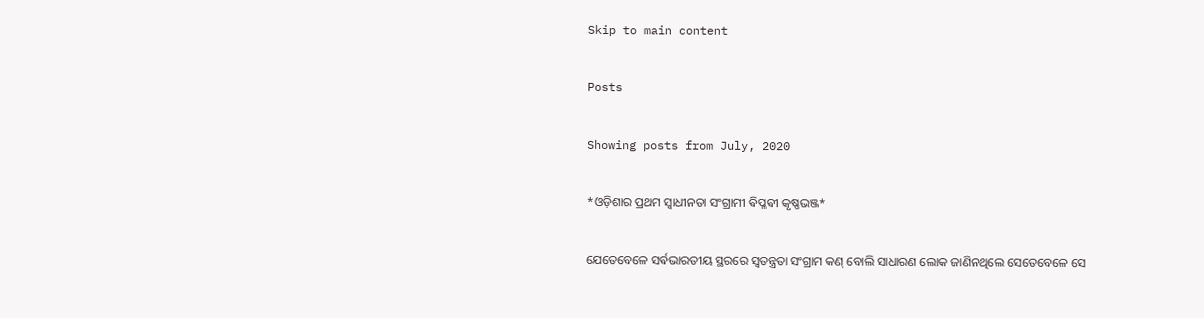Skip to main content

Posts

Showing posts from July, 2020

*ଓଡ଼ିଶାର ପ୍ରଥମ ସ୍ଵାଧୀନତା ସଂଗ୍ରାମୀ ଵିପ୍ଳଵୀ କୃଷ୍ଣଭଞ୍ଜ*

ଯେତେବେଳେ ସର୍ଵଭାରତୀୟ ସ୍ଥରରେ ସ୍ଵତନ୍ତ୍ରତା ସଂଗ୍ରାମ କଣ୍ ବୋଲି ସାଧାରଣ ଲୋକ ଜାଣିନଥିଲେ ସେତେବେଳେ ସେ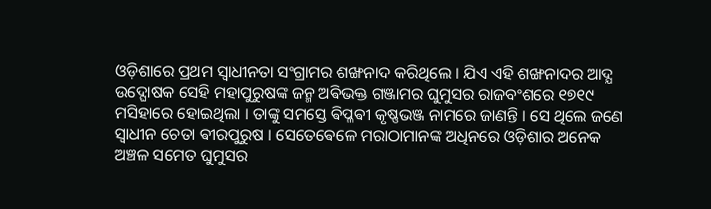ଓଡ଼ିଶାରେ ପ୍ରଥମ ସ୍ଵାଧୀନତା ସଂଗ୍ରାମର ଶଙ୍ଖନାଦ କରିଥିଲେ । ଯିଏ ଏହି ଶଙ୍ଖନାଦର ଆଦ୍ଯ ଉଦ୍ଘୋଷକ ସେହି ମହାପୁରୁଷଙ୍କ ଜନ୍ମ ଅଵିଭକ୍ତ ଗଞ୍ଜାମର ଘୁମୁସର ରାଜବଂଶରେ ୧୭୧୯ ମସିହାରେ ହୋଇଥିଲା । ତାଙ୍କୁ ସମସ୍ତେ ଵିପ୍ଳଵୀ କୃଷ୍ଣଭଞ୍ଜ ନାମରେ ଜାଣନ୍ତି । ସେ ଥିଲେ ଜଣେ ସ୍ଵାଧୀନ ଚେତା ଵୀରପୁରୁଷ । ସେତେଵେଳେ ମରାଠାମାନଙ୍କ ଅଧିନରେ ଓଡ଼ିଶାର ଅନେକ ଅଞ୍ଚଳ ସମେତ ଘୁମୁସର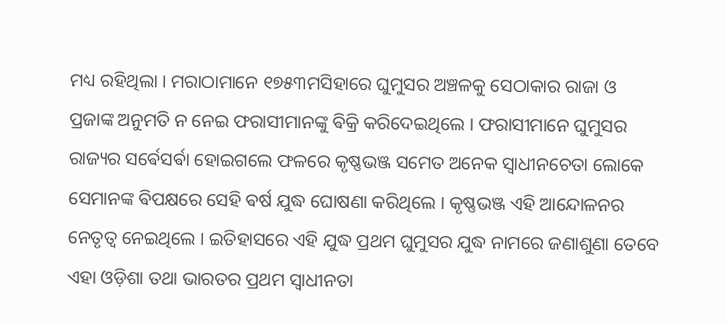ମଧ୍ୟ ରହିଥିଲା । ମରାଠାମାନେ ୧୭୫୩ମସିହାରେ ଘୁମୁସର ଅଞ୍ଚଳକୁ ସେଠାକାର ରାଜା ଓ ପ୍ରଜାଙ୍କ ଅନୁମତି ନ ନେଇ ଫରାସୀମାନଙ୍କୁ ଵିକ୍ରି କରିଦେଇଥିଲେ । ଫରାସୀମାନେ ଘୁମୁସର ରାଜ୍ୟର ସର୍ଵେସର୍ଵା ହୋଇଗଲେ ଫଳରେ କୃଷ୍ଣଭଞ୍ଜ ସମେତ ଅନେକ ସ୍ଵାଧୀନଚେତା ଲୋକେ ସେମାନଙ୍କ ଵିପକ୍ଷରେ ସେହି ଵର୍ଷ ଯୁଦ୍ଧ ଘୋଷଣା କରିଥିଲେ । କୃଷ୍ଣଭଞ୍ଜ ଏହି ଆନ୍ଦୋଳନର ନେତୃତ୍ଵ ନେଇଥିଲେ । ଇତିହାସରେ ଏହି ଯୁଦ୍ଧ ପ୍ରଥମ ଘୁମୁସର ଯୁଦ୍ଧ ନାମରେ ଜଣାଶୁଣା ତେବେ ଏହା ଓଡ଼ିଶା ତଥା ଭାରତର ପ୍ରଥମ ସ୍ଵାଧୀନତା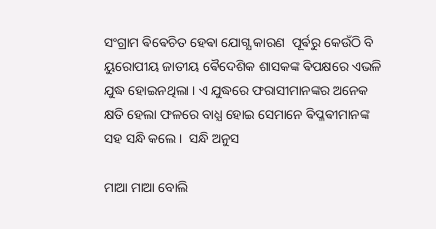ସଂଗ୍ରାମ ଵିଵେଚିତ ହେଵା ଯୋଗ୍ଯ କାରଣ  ପୂର୍ଵରୁ କେଉଁଠି ବି ୟୁରୋପୀୟ ଜାତୀୟ ଵୈଦେଶିକ ଶାସକଙ୍କ ଵିପକ୍ଷରେ ଏଭଳି ଯୁଦ୍ଧ ହୋଇନଥିଲା । ଏ ଯୁଦ୍ଧରେ ଫରାସୀମାନଙ୍କର ଅନେକ କ୍ଷତି ହେଲା ଫଳରେ ବାଧ୍ଯ ହୋଇ ସେମାନେ ଵିପ୍ଳଵୀମାନଙ୍କ ସହ ସନ୍ଧି କଲେ ।  ସନ୍ଧି ଅନୁସ

ମାଆ ମାଆ ବୋଲି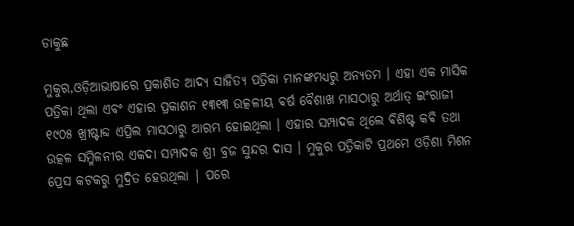ଡାକୁଛ

ମୁକୁର,ଓଡ଼ିଆଭାଷାରେ ପ୍ରକାଶିତ ଆଦ୍ୟ ସାହିତ୍ୟ ପତ୍ରିକା ମାନଙ୍କମଧ୍ୟରୁ ଅନ୍ୟତମ । ଏହା ଏକ ମାସିକ ପତ୍ରିକା ଥିଲା ଏବଂ ଏହାର ପ୍ରକାଶନ ୧୩୧୩ ଉତ୍କଳୀୟ ଵର୍ଷ ବୈଶାଖ ମାସଠାରୁ ଅର୍ଥାତ୍ ଇଂରାଜୀ ୧୯୦୫ ଖ୍ରୀଷ୍ଟାବ୍ଦ ଏପ୍ରିଲ ମାସଠାରୁ ଆରମ୍ଭ ହୋଇଥିଲା । ଏହାର ସମ୍ପାଦକ ଥିଲେ ଵିଶିଷ୍ଟ କଵି ତଥା ଉତ୍କଳ ସମ୍ମିଳନୀର ଏକଦା ସମ୍ପାଦକ ଶ୍ରୀ ବ୍ରଜ ସୁନ୍ଦର ଦାସ । ମୁକୁର ପତ୍ରିକାଟି ପ୍ରଥମେ ଓଡ଼ିଶା ମିଶନ ପ୍ରେସ କଟକରୁ ମୁଦ୍ରିତ ହେଉଥିଲା | ପରେ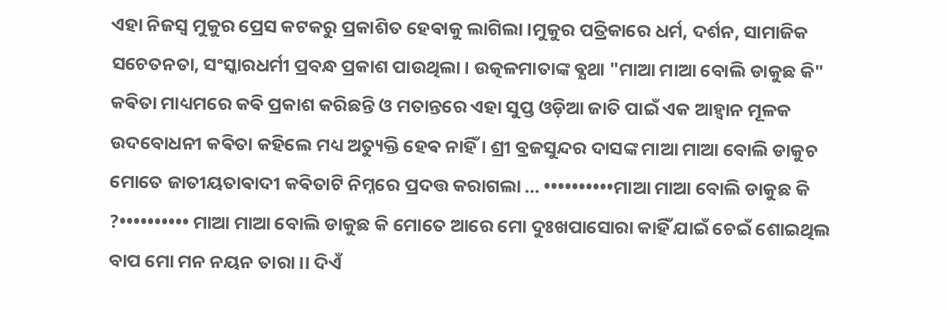ଏହା ନିଜସ୍ୱ ମୁକୁର ପ୍ରେସ କଟକରୁ ପ୍ରକାଶିତ ହେଵାକୁ ଲାଗିଲା ।ମୁକୁର ପତ୍ରିକାରେ ଧର୍ମ, ଦର୍ଶନ, ସାମାଜିକ ସଚେତନତା, ସଂସ୍କାରଧର୍ମୀ ପ୍ରବନ୍ଧ ପ୍ରକାଶ ପାଉଥିଲା । ଉତ୍କଳମାତାଙ୍କ ଵ୍ଯଥା "ମାଆ ମାଆ ବୋଲି ଡାକୁଛ କି" କଵିତା ମାଧ୍ୟମରେ କଵି ପ୍ରକାଶ କରିଛନ୍ତି ଓ ମତାନ୍ତରେ ଏହା ସୁପ୍ତ ଓଡ଼ିଆ ଜାତି ପାଇଁ ଏକ ଆହ୍ଵାନ ମୂଳକ ଉଦବୋଧନୀ କଵିତା କହିଲେ ମଧ୍ୟ ଅତ୍ୟୁକ୍ତି ହେଵ ନାହିଁ । ଶ୍ରୀ ବ୍ରଜସୁନ୍ଦର ଦାସଙ୍କ ମାଆ ମାଆ ବୋଲି ଡାକୁଚ ମୋତେ ଜାତୀୟତାଵାଦୀ କଵିତାଟି ନିମ୍ନରେ ପ୍ରଦତ୍ତ କରାଗଲା ... ••••••••••ମାଆ ମାଆ ବୋଲି ଡାକୁଛ କି ?•••••••••• ମାଆ ମାଆ ବୋଲି ଡାକୁଛ କି ମୋତେ ଆରେ ମୋ ଦୁଃଖପାସୋରା କାହିଁ ଯାଇଁ ଚେଇଁ ଶୋଇଥିଲ ବାପ ମୋ ମନ ନୟନ ତାରା ।। ଦିଏଁ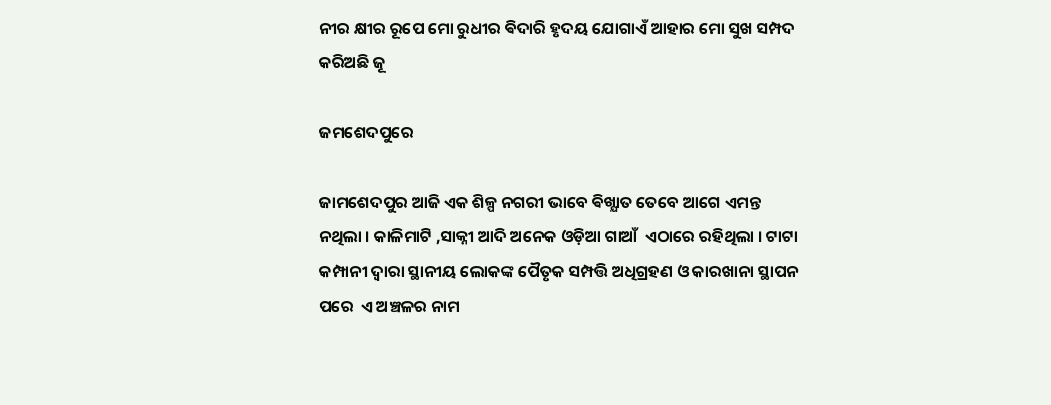ନୀର କ୍ଷୀର ରୂପେ ମୋ ରୁଧୀର ଵିଦାରି ହୃଦୟ ଯୋଗାଏଁ ଆହାର ମୋ ସୁଖ ସମ୍ପଦ କରିଅଛି ଜୂ

ଜମଶେଦପୁରେ

ଜାମଶେଦପୁର ଆଜି ଏକ ଶିଳ୍ପ ନଗରୀ ଭାବେ ଵିଖ୍ଯାତ ତେବେ ଆଗେ ଏମନ୍ତ ନଥିଲା । କାଳିମାଟି ,ସାକ୍ନୀ ଆଦି ଅନେକ ଓଡ଼ିଆ ଗାଆଁ  ଏଠାରେ ରହିଥିଲା । ଟାଟା କମ୍ପାନୀ ଦ୍ଵାରା ସ୍ଥାନୀୟ ଲୋକଙ୍କ ପୈତୃକ ସମ୍ପତ୍ତି ଅଧିଗ୍ରହଣ ଓ କାରଖାନା ସ୍ଥାପନ ପରେ  ଏ ଅଞ୍ଚଳର ନାମ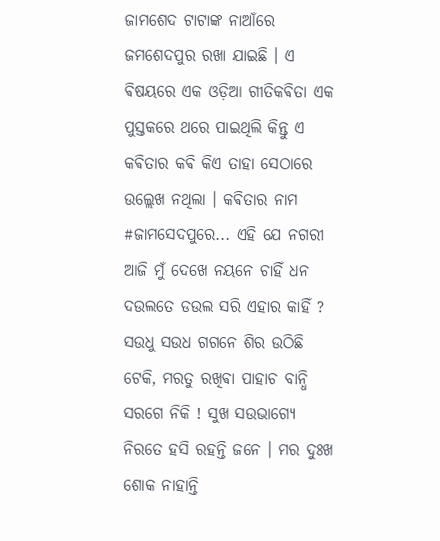ଜାମଶେଦ ଟାଟାଙ୍କ ନାଆଁରେ ଜମଶେଦପୁର ରଖା ଯାଇଛି । ଏ ଵିଷୟରେ ଏକ ଓଡ଼ିଆ ଗୀତିକଵିତା ଏକ ପୁସ୍ତକରେ ଥରେ ପାଇଥିଲି କିନ୍ତୁ ଏ କଵିତାର କଵି କିଏ ତାହା ସେଠାରେ ଉଲ୍ଲେଖ ନଥିଲା । କଵିତାର ନାମ #ଜାମସେଦପୁରେ... ଏହି ଯେ ନଗରୀ ଆଜି ମୁଁ ଦେଖେ ନୟନେ ଚାହିଁ ଧନ ଦଉଲତେ ଡଉଲ ସରି ଏହାର କାହିଁ ? ସଉଧୁ ସଉଧ ଗଗନେ ଶିର ଉଠିଛି ଟେକି, ମରତୁ ରଖିଵା ପାହାଚ ବାନ୍ଧି ସରଗେ ନିକି ! ସୁଖ ସଉଭାଗ୍ଯେ ନିରତେ ହସି ରହନ୍ତି ଜନେ । ମର ଦୁଃଖ ଶୋକ ନାହାନ୍ତି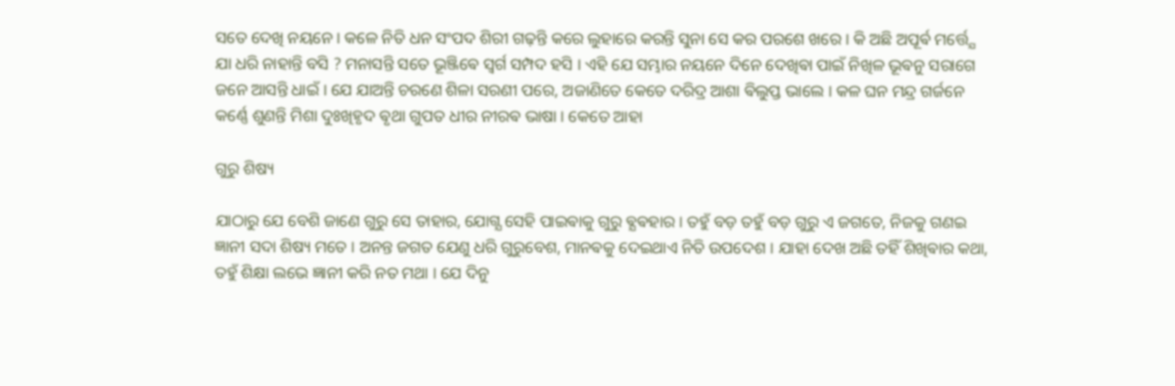ସତେ ଦେଖି ନୟନେ । କଳେ ନିତି ଧନ ସଂପଦ ଶିରୀ ଗଢ଼ନ୍ତି କରେ ଲୁହାରେ କରନ୍ତି ସୁନା ସେ କର ପରଶେ ଖରେ । କି ଅଛି ଅପୂର୍ଵ ମର୍ତ୍ତ୍ଯେ ଯା ଧରି ନାହାନ୍ତି ବସି ? ମନାସନ୍ତି ସତେ ଭୂଞ୍ଜିଵେ ସ୍ଵର୍ଗ ସମ୍ପଦ ହସି । ଏହି ଯେ ସମ୍ଭାର ନୟନେ ଦିନେ ଦେଖିଵା ପାଇଁ ନିଖିଳ ଭୂଵନୁ ସରାଗେ ଜନେ ଆସନ୍ତି ଧାଇଁ । ଯେ ଯାଅନ୍ତି ଚରଣେ ଶିଳା ସରଣୀ ପରେ, ଅଜାଣିତେ କେତେ ଦରିଦ୍ର ଆଶା ଵିଲୁପ୍ତ ଭାଲେ । କଳ ଘନ ମନ୍ଦ୍ର ଗର୍ଜନେ କର୍ଣ୍ଣେ ଶୁଣନ୍ତି ମିଶା ଦୁଃଖିହୃଦ ଵୃଥା ଗୁପତ ଧୀର ନୀରଵ ଭାଷା । କେତେ ଆହା

ଗୁରୁ ଶିଷ୍ୟ

ଯାଠାରୁ ଯେ ବେଶି ଜାଣେ ଗୁରୁ ସେ ତାହାର, ଯୋଗ୍ଯ ସେହି ପାଇଵାକୁ ଗୁରୁ ଵ୍ଯଵହାର । ତହୁଁ ବଡ଼ ତହୁଁ ବଡ଼ ଗୁରୁ ଏ ଜଗତେ, ନିଜକୁ ଗଣଇ ଜ୍ଞାନୀ ସଦା ଶିଷ୍ୟ ମତେ । ଅନନ୍ତ ଜଗତ ଯେଣୁ ଧରି ଗୁରୁବେଶ, ମାନଵକୁ ଦେଇଥାଏ ନିତି ଉପଦେଶ । ଯାହା ଦେଖ ଅଛି ତହିଁ ଶିଖିଵାର କଥା, ତହୁଁ ଶିକ୍ଷା ଲଭେ ଜ୍ଞାନୀ କରି ନତ ମଥା । ଯେ ଦିନୁ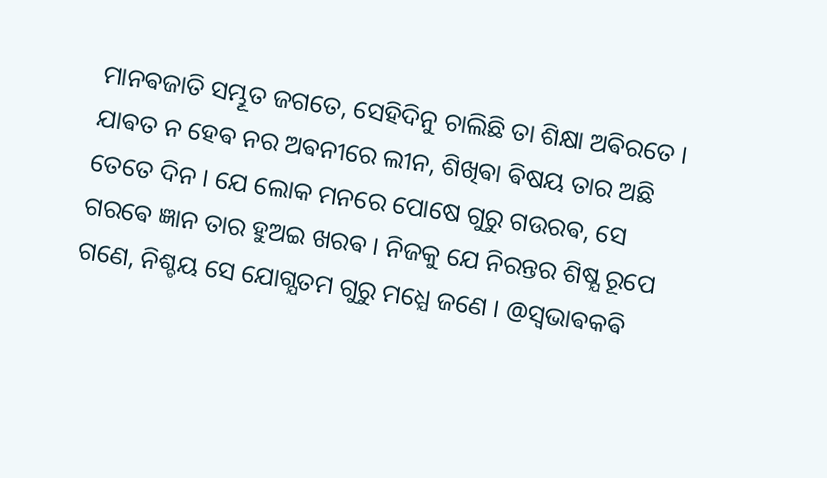ମାନଵଜାତି ସମ୍ଭୂତ ଜଗତେ, ସେହିଦିନୁ ଚାଲିଛି ତା ଶିକ୍ଷା ଅଵିରତେ । ଯାଵତ ନ ହେଵ ନର ଅଵନୀରେ ଲୀନ, ଶିଖିଵା ଵିଷୟ ତାର ଅଛି ତେତେ ଦିନ । ଯେ ଲୋକ ମନରେ ପୋଷେ ଗୁରୁ ଗଉରଵ, ସେ ଗରଵେ ଜ୍ଞାନ ତାର ହୁଅଇ ଖରଵ । ନିଜକୁ ଯେ ନିରନ୍ତର ଶିଷ୍ଯ ରୂପେ ଗଣେ, ନିଶ୍ଚୟ ସେ ଯୋଗ୍ଯତମ ଗୁରୁ ମଧ୍ଯେ ଜଣେ । @ସ୍ଵଭାଵକଵି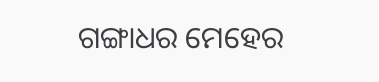ଗଙ୍ଗାଧର ମେହେର